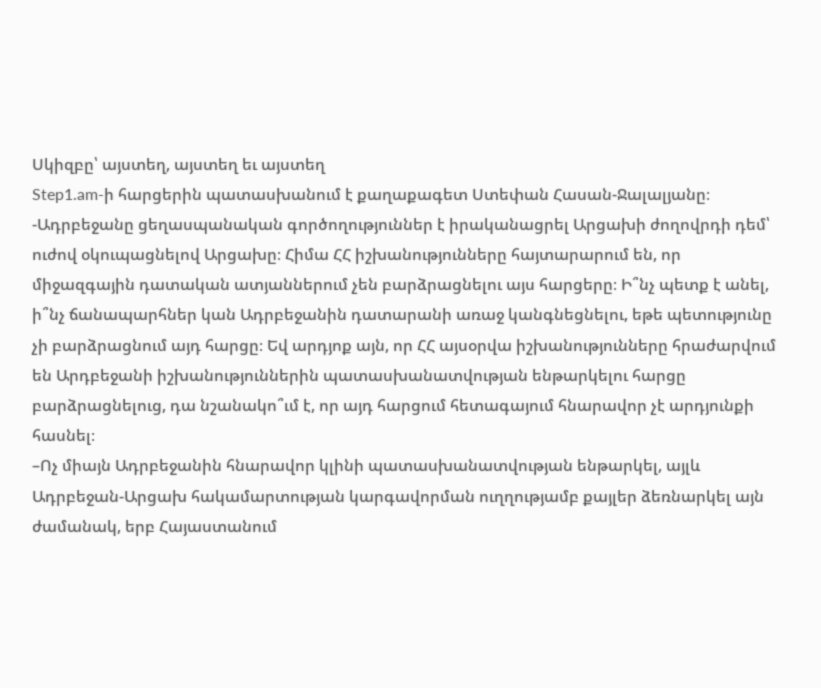Սկիզբը՝ այստեղ, այստեղ եւ այստեղ
Step1.am-ի հարցերին պատասխանում է քաղաքագետ Ստեփան Հասան-Ջալալյանը։
-Ադրբեջանը ցեղասպանական գործողություններ է իրականացրել Արցախի ժողովրդի դեմ՝ ուժով օկուպացնելով Արցախը։ Հիմա ՀՀ իշխանությունները հայտարարում են, որ միջազգային դատական ատյաններում չեն բարձրացնելու այս հարցերը։ Ի՞նչ պետք է անել, ի՞նչ ճանապարհներ կան Ադրբեջանին դատարանի առաջ կանգնեցնելու, եթե պետությունը չի բարձրացնում այդ հարցը։ Եվ արդյոք այն, որ ՀՀ այսօրվա իշխանությունները հրաժարվում են Արդբեջանի իշխանություններին պատասխանատվության ենթարկելու հարցը բարձրացնելուց, դա նշանակո՞ւմ է, որ այդ հարցում հետագայում հնարավոր չէ արդյունքի հասնել։
–Ոչ միայն Ադրբեջանին հնարավոր կլինի պատասխանատվության ենթարկել, այլև Ադրբեջան-Արցախ հակամարտության կարգավորման ուղղությամբ քայլեր ձեռնարկել այն ժամանակ, երբ Հայաստանում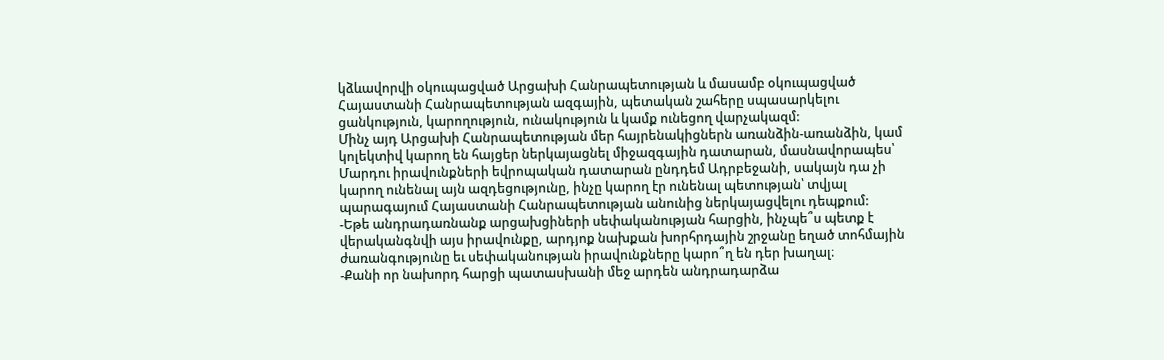կձևավորվի օկուպացված Արցախի Հանրապետության և մասամբ օկուպացված Հայաստանի Հանրապետության ազգային, պետական շահերը սպասարկելու ցանկություն, կարողություն, ունակություն և կամք ունեցող վարչակազմ:
Մինչ այդ Արցախի Հանրապետության մեր հայրենակիցներն առանձին-առանձին, կամ կոլեկտիվ կարող են հայցեր ներկայացնել միջազգային դատարան, մասնավորապես՝ Մարդու իրավունքների եվրոպական դատարան ընդդեմ Ադրբեջանի, սակայն դա չի կարող ունենալ այն ազդեցությունը, ինչը կարող էր ունենալ պետության՝ տվյալ պարագայում Հայաստանի Հանրապետության անունից ներկայացվելու դեպքում:
-Եթե անդրադառնանք արցախցիների սեփականության հարցին, ինչպե՞ս պետք է վերականգնվի այս իրավունքը, արդյոք նախքան խորհրդային շրջանը եղած տոհմային ժառանգությունը եւ սեփականության իրավունքները կարո՞ղ են դեր խաղալ։
-Քանի որ նախորդ հարցի պատասխանի մեջ արդեն անդրադարձա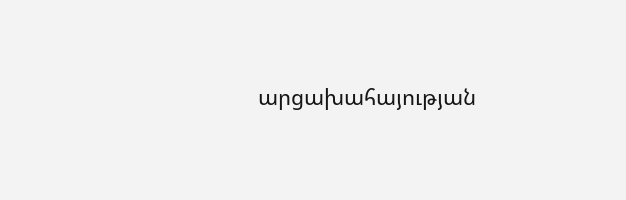արցախահայության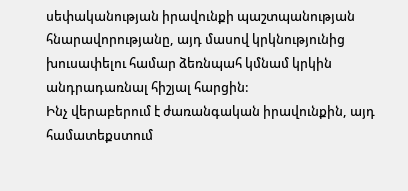սեփականության իրավունքի պաշտպանության հնարավորությանը, այդ մասով կրկնությունից խուսափելու համար ձեռնպահ կմնամ կրկին անդրադառնալ հիշյալ հարցին:
Ինչ վերաբերում է ժառանգական իրավունքին, այդ համատեքստում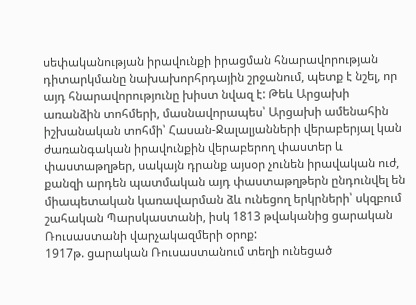սեփականության իրավունքի իրացման հնարավորության դիտարկմանը նախախորհրդային շրջանում, պետք է նշել, որ այդ հնարավորությունը խիստ նվազ է: Թեև Արցախի առանձին տոհմերի, մասնավորապես՝ Արցախի ամենահին իշխանական տոհմի՝ Հասան-Ջալալյանների վերաբերյալ կան ժառանգական իրավունքին վերաբերող փաստեր և փաստաթղթեր, սակայն դրանք այսօր չունեն իրավական ուժ, քանզի արդեն պատմական այդ փաստաթղթերն ընդունվել են միապետական կառավարման ձև ունեցող երկրների՝ սկզբում շահական Պարսկաստանի, իսկ 1813 թվականից ցարական Ռուսաստանի վարչակազմերի օրոք:
1917թ. ցարական Ռուսաստանում տեղի ունեցած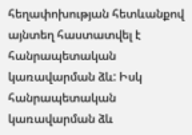հեղափոխության հետևանքով այնտեղ հաստատվել է հանրապետական կառավարման ձև: Իսկ հանրապետական կառավարման ձև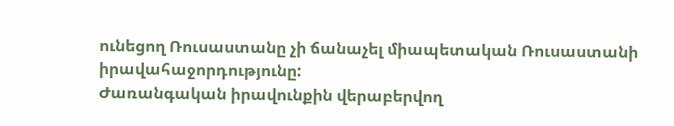ունեցող Ռուսաստանը չի ճանաչել միապետական Ռուսաստանի իրավահաջորդությունը:
Ժառանգական իրավունքին վերաբերվող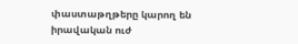փաստաթղթերը կարող են իրավական ուժ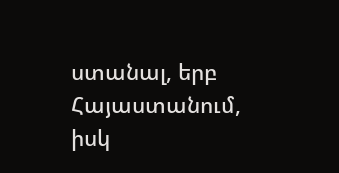ստանալ, երբ Հայաստանում, իսկ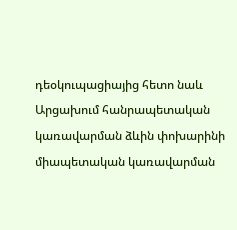դեօկուպացիայից հետո նաև Արցախում հանրապետական կառավարման ձևին փոխարինի միապետական կառավարման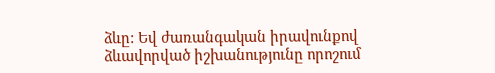ձևը: Եվ ժառանգական իրավունքով ձևավորված իշխանությունը որոշում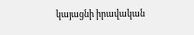կայացնի իրավական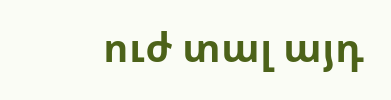ուժ տալ այդ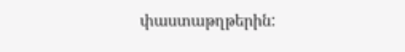փաստաթղթերին: